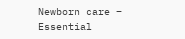Newborn care – Essential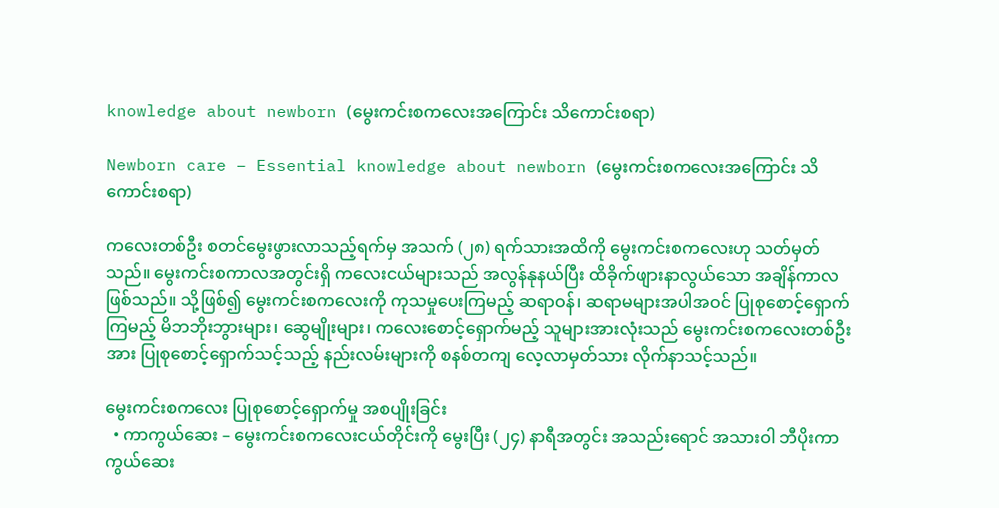knowledge about newborn (မွေးကင်းစကလေးအကြောင်း သိကောင်းစရာ)

Newborn care – Essential knowledge about newborn (မွေးကင်းစကလေးအကြောင်း သိကောင်းစရာ)

ကလေးတစ်ဦး စတင်မွေးဖွားလာသည့်ရက်မှ အသက် (၂၈) ရက်သားအထိကို မွေးကင်းစကလေးဟု သတ်မှတ်သည်။ မွေးကင်းစကာလအတွင်းရှိ ကလေးငယ်များသည် အလွန်နုနယ်ပြီး ထိခိုက်ဖျားနာလွယ်သော အချိန်ကာလဖြစ်သည်။ သို့ဖြစ်၍ မွေးကင်းစကလေးကို ကုသ‌‌မှုပေးကြမည့် ဆရာဝန်၊ ဆရာမများအပါအဝင် ပြုစု‌စောင့်ရှောက်ကြမည့် မိဘဘိုးဘွားများ၊ ဆွေမျိုးများ၊ ကလေးစောင့်ရှောက်မည့် သူများအားလုံးသည် မွေးကင်းစကလေးတစ်ဦးအား ပြုစုစောင့်ရှောက်သင့်သည့် နည်းလမ်းများကို စနစ်တကျ လေ့လာမှတ်သား လိုက်နာသင့်သည်။

မွေးကင်းစကလေး ပြုစုစောင့်ရှောက်မှု အစပျိုးခြင်း
  • ကာကွယ်ဆေး – မွေးကင်းစကလေးငယ်တိုင်းကို မွေးပြီး (၂၄) နာရီအတွင်း အသည်းရောင် အသားဝါ ဘီပိုးကာကွယ်ဆေး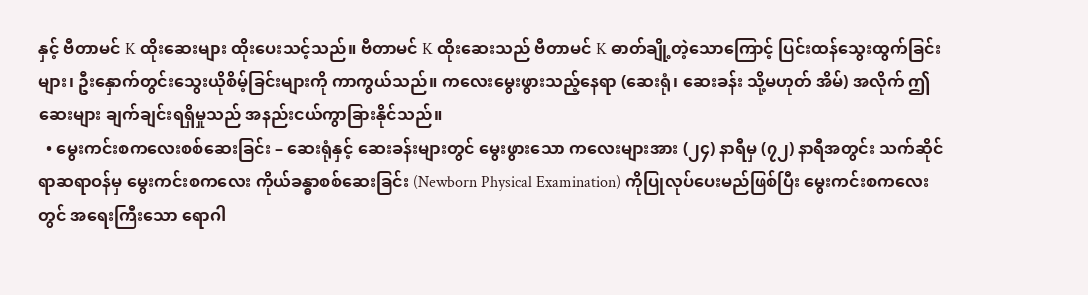နှင့် ဗီတာမင် K ထိုးဆေးများ ထိုးပေးသင့်သည်။ ဗီတာမင် K ထိုးဆေးသည် ဗီတာမင် K ဓာတ်ချို့တဲ့သောကြောင့် ပြင်းထန်သွေးထွက်ခြင်းများ၊ ဦးနှောက်တွင်းသွေးယိုစိမ့်ခြင်းများကို ကာကွယ်သည်။ ကလေးမွေးဖွားသည့်နေရာ (ဆေးရုံ၊ ဆေးခန်း သို့မဟုတ် အိမ်) အလိုက် ဤဆေးများ ချက်ချင်းရရှိမှုသည် အနည်းငယ်ကွာခြားနိုင်သည်။
  • မွေးကင်းစကလေးစစ်ဆေးခြင်း – ဆေးရုံနှင့် ဆေးခန်းများတွင် မွေးဖွားသော ကလေးများအား (၂၄) နာရီမှ (၇၂) နာရီအတွင်း သက်ဆိုင်ရာဆရာဝန်မှ မွေးကင်းစကလေး ကိုယ်ခန္ဓာစစ်ဆေးခြင်း (Newborn Physical Examination) ကိုပြုလုပ်ပေးမည်ဖြစ်ပြီး မွေးကင်းစကလေးတွင် အရေးကြီးသော ရောဂါ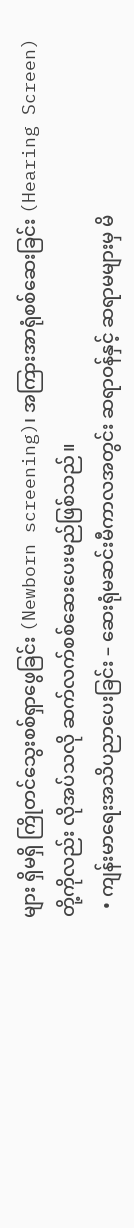များ ရှိမရှိ ကြိုတင်သွေးစစ်ရှာဖွေခြင်း (Newborn screening)၊ အကြားအာရုံစစ်ဆေးခြင်း (Hearing Screen) တို့ကိုလည်း လိုအပ်သလို ဆက်လက်စစ်ဆေးပေးမည်ဖြစ်သည်။
  • ကျန်းမာရေးအသိပညာပေးခြင်း – ဆေးရုံမဆင်းမီကာလအတွင်း ဆရာဝန်နှင့် ဆရာမများမှ မိ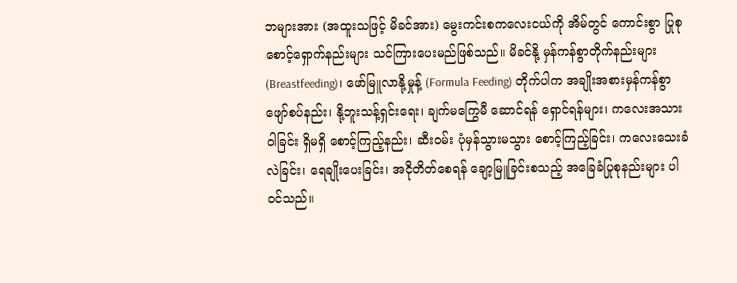ဘများအား (အထူးသဖြင့် မိခင်အား) မွေးကင်းစကလေးငယ်ကို အိမ်တွင် ကောင်းစွာ ပြုစုစောင့်ရှောက်နည်းများ သင်ကြားပေးမည်ဖြစ်သည်။ မိခင်နို့ မှန်ကန်စွာတိုက်နည်းများ (Breastfeeding)၊ ဖော်မြူလာနို့မှုန့် (Formula Feeding) တိုက်ပါက အချိုးအစားမှန်ကန်စွာ ဖျော်စပ်နည်း၊ နို့ဘူးသန့်ရှင်းရေး၊ ချက်မကြွေမီ ဆောင်ရန် ရှောင်ရန်များ၊ ကလေးအသားဝါခြင်း ရှိမရှိ စောင့်ကြည့်နည်း၊ ဆီးဝမ်း ပုံမှန်သွားမသွား စောင့်ကြည့်ခြင်း၊ ကလေးသေးခံလဲခြင်း၊ ရေချိုးပေးခြင်း၊ အငိုတိတ်စေရန် ချော့မြူခြင်းစသည့် အခြေခံပြုစုနည်းများ ပါဝင်သည်။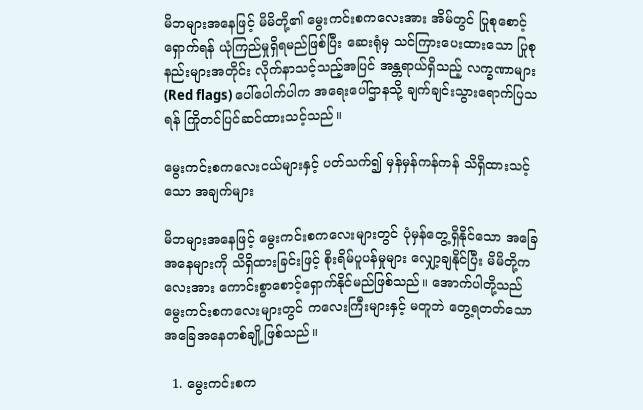မိဘများအနေဖြင့် မိမိတို့၏ မွေးကင်းစကလေးအား အိမ်တွင် ပြုစုစောင့်ရှောက်ရန် ယုံကြည်မှုရှိရမည်ဖြစ်ပြီး ဆေးရုံမှ သင်ကြားပေးထားသော ပြုစုနည်းများအတိုင်း လိုက်နာသင့်သည့်အပြင် အန္တရာယ်ရှိသည့် လက္ခဏာများ (Red flags) ပေါ်ပေါက်ပါက အရေးပေါ်ဌာနသို့ ချက်ချင်းသွားရောက်ပြသရန် ကြိုတင်ပြင်ဆင်ထားသင့်သည်။

မွေးကင်းစကလေးငယ်များနှင့် ပတ်သက်၍ မှန်မှန်ကန်ကန် သိရှိထားသင့်သော အချက်များ

မိဘများအနေဖြင့် မွေးကင်းစကလေးများတွင် ပုံမှန်တွေ့ရှိနိုင်သော အခြေအနေများကို သိရှိထားခြင်းဖြင့် စိုးရိမ်ပူပန်မှုများ လျှော့ချနိုင်ပြီး မိမိတို့ကလေးအား ကောင်းစွာစောင့်ရှောက်နိုင်မည်ဖြစ်သည်။ အောက်ပါတို့သည် မွေးကင်းစကလေးများတွင် ကလေးကြီးများနှင့် မတူဘဲ တွေ့ရတတ်သော အခြေအနေတစ်ချို့ဖြစ်သည်။

  1. မွေးကင်းစက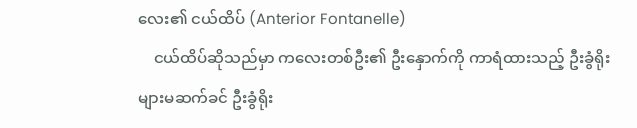လေး၏ ငယ်ထိပ် (Anterior Fontanelle)
    ငယ်ထိပ်ဆိုသည်မှာ ကလေးတစ်ဦး၏ ဦးနှောက်ကို ကာရံထားသည့် ဦးခွံရိုးများမဆက်ခင် ဦးခွံရိုး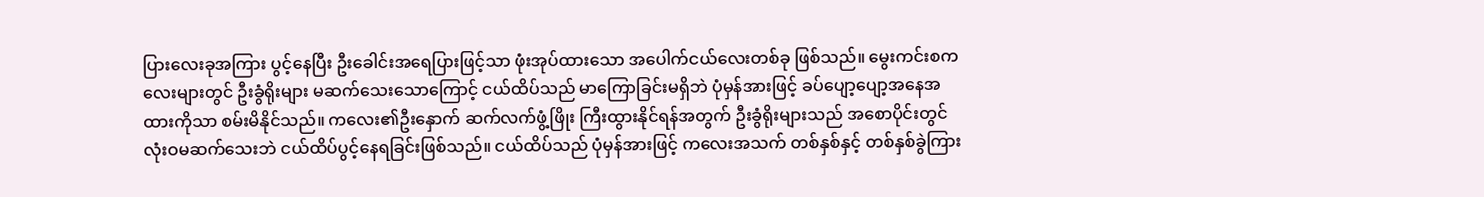ပြားလေးခုအကြား ပွင့်နေပြီး ဦးခေါင်းအရေပြားဖြင့်သာ ဖုံးအုပ်ထားသော အပေါက်ငယ်လေးတစ်ခု ဖြစ်သည်။ မွေးကင်းစကလေးများတွင် ဦးခွံရိုးများ မဆက်သေးသောကြောင့် ငယ်ထိပ်သည် မာကြောခြင်းမရှိဘဲ ပုံမှန်အားဖြင့် ခပ်ပျော့ပျော့အနေအထားကိုသာ စမ်းမိနိုင်သည်။ ကလေး၏ဦးနှောက် ဆက်လက်ဖွံ့ဖြိုး ကြီးထွားနိုင်ရန်အတွက် ဦးခွံရိုးများသည် အစောပိုင်းတွင် လုံးဝမဆက်သေးဘဲ ငယ်ထိပ်ပွင့်နေရခြင်းဖြစ်သည်။ ငယ်ထိပ်သည် ပုံမှန်အားဖြင့် ကလေးအသက် တစ်နှစ်နှင့် တစ်နှစ်ခွဲကြား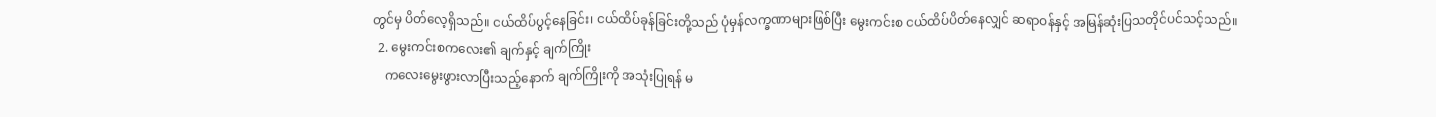တွင်မှ ပိတ်လေ့ရှိသည်။ ငယ်ထိပ်ပွင့်နေခြင်း၊ ငယ်ထိပ်ခုန်ခြင်းတို့သည် ပုံမှန်လက္ခဏာများဖြစ်ပြီး မွေးကင်းစ ငယ်ထိပ်ပိတ်နေလျှင် ဆရာဝန်နှင့် အမြန်ဆုံးပြသတိုင်ပင်သင့်သည်။
  2. မွေးကင်းစကလေး၏ ချက်နှင့် ချက်ကြိုး
    ကလေးမွေးဖွားလာပြီးသည့်နောက် ချက်ကြိုးကို အသုံးပြုရန် မ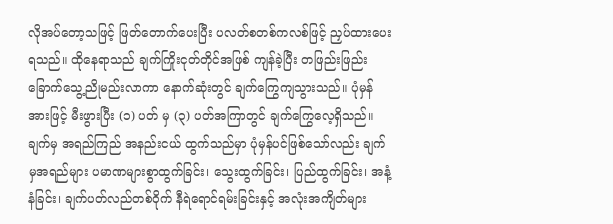လိုအပ်တော့သဖြင့် ဖြတ်တောက်ပေးပြီး ပလတ်စတစ်ကလစ်ဖြင့် ညှပ်ထားပေးရသည်။ ထိုနေရာသည် ချက်ကြိုးငုတ်တိုင်အဖြစ် ကျန်ခဲ့ပြီး တဖြည်းဖြည်းခြောက်သွေ့ညိုမည်းလာကာ နောက်ဆုံးတွင် ချက်ကြွေကျသွားသည်။ ပုံမှန်အားဖြင့် မီးဖွားပြီး (၁) ပတ် မှ (၃) ပတ်အကြာတွင် ချက်ကြွေလေ့ရှိသည်။ ချက်မှ အရည်ကြည် အနည်းငယ် ထွက်သည်မှာ ပုံမှန်ပင်ဖြစ်သော်လည်း ချက်မှအရည်များ ပမာဏများစွာထွက်ခြင်း၊ သွေးထွက်ခြင်း၊ ပြည်ထွက်ခြင်း၊ အနံ့နံခြင်း၊ ချက်ပတ်လည်တစ်ဝိုက် နီရဲရောင်ရမ်းခြင်းနှင့် အလုံးအကျိတ်များ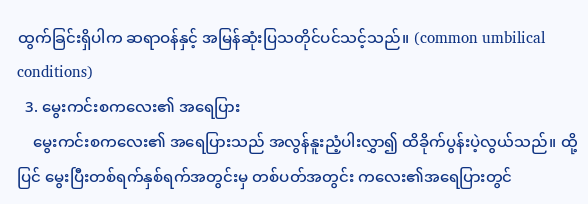ထွက်ခြင်းရှိပါက ဆရာဝန်နှင့် အမြန်ဆုံးပြသတိုင်ပင်သင့်သည်။ (common umbilical conditions)
  3. မွေးကင်းစကလေး၏ အရေပြား
    မွေးကင်းစကလေး၏ အရေပြားသည် အလွန်နူးညံ့ပါးလွှာ၍ ထိခိုက်ပွန်းပဲ့လွယ်သည်။ ထို့ပြင် မွေးပြီးတစ်ရက်နှစ်ရက်အတွင်းမှ တစ်ပတ်အတွင်း ကလေး၏အရေပြားတွင်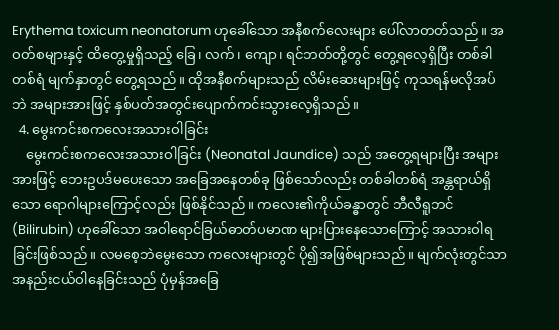Erythema toxicum neonatorum ဟုခေါ်သော အနီစက်လေးများ ပေါ်လာတတ်သည်။ အဝတ်စများနှင့် ထိတွေ့မှုရှိသည့် ခြေ၊ လက်၊ ကျော၊ ရင်ဘတ်တို့တွင် တွေ့ရလေ့ရှိပြီး တစ်ခါတစ်ရံ မျက်နှာတွင် တွေ့ရသည်။ ထိုအနီစက်များသည် လိမ်းဆေးများဖြင့် ကုသရန်မလိုအပ်ဘဲ အများအားဖြင့် နှစ်ပတ်အတွင်းပျောက်ကင်းသွားလေ့ရှိသည်။
  4. မွေးကင်းစကလေးအသားဝါခြင်း
    မွေးကင်းစကလေးအသားဝါခြင်း (Neonatal Jaundice) သည် အတွေ့ရများပြီး အများအားဖြင့် ဘေးဥပဒ်မပေးသော အခြေအနေတစ်ခု ဖြစ်သော်လည်း တစ်ခါတစ်ရံ အန္တရာယ်ရှိသော ရောဂါများကြောင့်လည်း ဖြစ်နိုင်သည်။ ကလေး၏ကိုယ်ခန္ဓာတွင် ဘီလီရူဘင် (Bilirubin) ဟုခေါ်သော အဝါရောင်ခြယ်ဓာတ်ပမာဏ များပြားနေသောကြောင့် အသားဝါရခြင်းဖြစ်သည်။ လမစေ့ဘဲမွေးသော ကလေးများတွင် ပို၍အဖြစ်များသည်။ မျက်လုံးတွင်သာ အနည်းငယ်ဝါနေခြင်းသည် ပုံမှန်အခြေ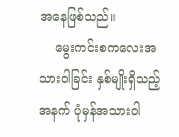အနေဖြစ်သည်။
    မွေးကင်းစကလေးအသားဝါခြင်း နှစ်မျိုးရှိသည့်အနက် ပုံမှန်အသားဝါ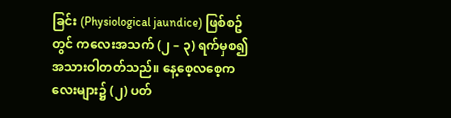ခြင်း (Physiological jaundice) ဖြစ်စဥ်တွင် ကလေးအသက် (၂ – ၃) ရက်မှစ၍ အသားဝါတတ်သည်။ နေ့စေ့လစေ့ကလေးများ၌ (၂) ပတ်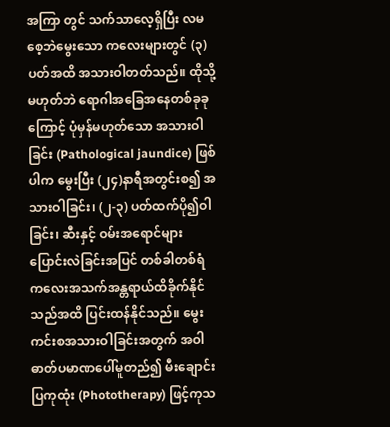အကြာ တွင် သက်သာလေ့ရှိပြီး လမစေ့ဘဲမွေးသော ကလေးများတွင် (၃) ပတ်အထိ အသားဝါတတ်သည်။ ထိုသို့မဟုတ်ဘဲ ရောဂါအခြေအနေတစ်ခုခုကြောင့် ပုံမှန်မဟုတ်သော အသားဝါခြင်း (Pathological jaundice) ဖြစ်ပါက မွေးပြီး (၂၄)နာရီအတွင်းစ၍ အသားဝါခြင်း၊ (၂-၃) ပတ်ထက်ပို၍ဝါခြင်း၊ ဆီးနှင့် ဝမ်းအ‌ရောင်များ ပြောင်းလဲခြင်းအပြင် တစ်ခါတစ်ရံ ကလေးအသက်အန္တရာယ်ထိခိုက်နိုင်သည်အထိ ပြင်းထန်နိုင်သည်။ မွေးကင်းစအသားဝါခြင်းအတွက် အဝါဓာတ်ပမာဏပေါ်မူတည်၍ မီးချောင်းပြကုထုံး (Phototherapy) ဖြင့်ကုသ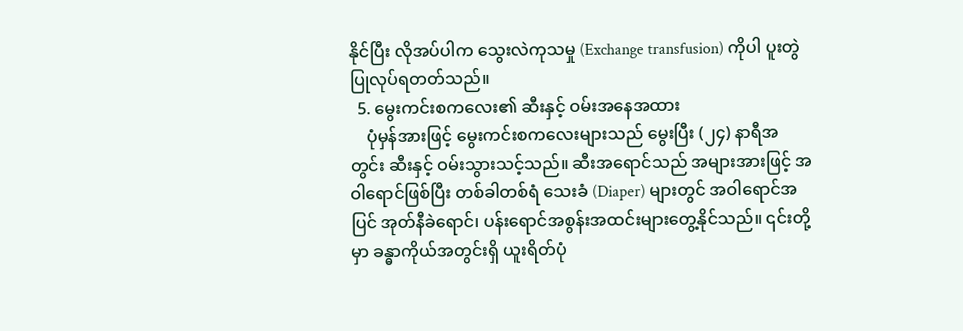နိုင်ပြီး လိုအပ်ပါက သွေးလဲကုသမှု (Exchange transfusion) ကိုပါ ပူးတွဲပြုလုပ်ရတတ်သည်။
  5. မွေးကင်းစကလေး၏ ဆီးနှင့် ဝမ်းအနေအထား
    ပုံမှန်အားဖြင့် မွေးကင်းစကလေးများသည် မွေးပြီး (၂၄) နာရီအတွင်း ဆီးနှင့် ဝမ်းသွားသင့်သည်။ ဆီးအ‌ရောင်သည် အများအားဖြင့် အဝါရောင်ဖြစ်ပြီး တစ်ခါတစ်ရံ သေးခံ (Diaper) များတွင် အဝါရောင်အပြင် အုတ်နီခဲရောင်၊ ပန်းရောင်အစွန်းအထင်းများတွေ့နိုင်သည်။ ၎င်းတို့မှာ ခန္ဓာကိုယ်အတွင်းရှိ ယူးရိတ်ပုံ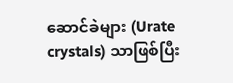ဆောင်ခဲများ (Urate crystals) သာဖြစ်ပြီး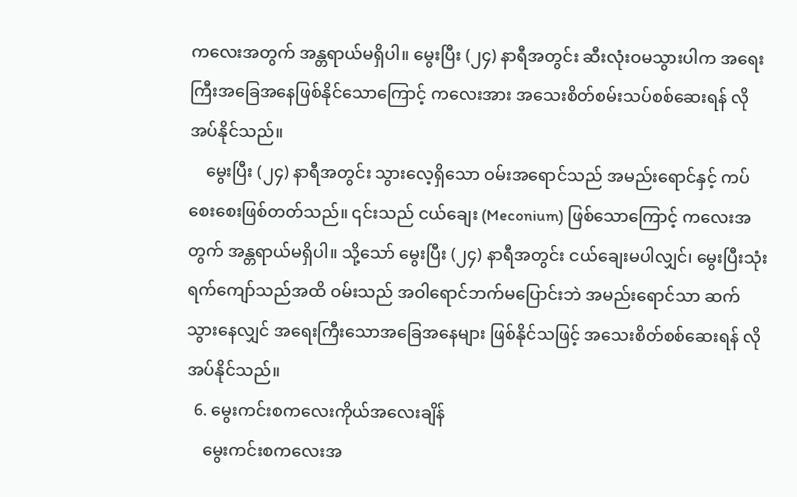ကလေးအတွက် အန္တရာယ်မရှိပါ။ မွေးပြီး (၂၄) နာရီအတွင်း ဆီးလုံးဝမသွားပါက အရေးကြီးအခြေအနေဖြစ်နိုင်သောကြောင့် ကလေးအား အသေးစိတ်စမ်းသပ်စစ်ဆေးရန် လိုအပ်နိုင်သည်။
    မွေးပြီး (၂၄) နာရီအတွင်း သွားလေ့ရှိသော ဝမ်းအ‌ရောင်သည် အမည်းရောင်နှင့် ကပ်စေးစေးဖြစ်တတ်သည်။ ၎င်းသည် ငယ်ချေး (Meconium) ဖြစ်သောကြောင့် ကလေးအတွက် အန္တရာယ်မရှိပါ။ သို့သော် မွေးပြီး (၂၄) နာရီအတွင်း ငယ်ချေးမပါလျှင်၊ မွေးပြီးသုံးရက်ကျော်သည်အထိ ဝမ်းသည် အဝါရောင်ဘက်မပြောင်းဘဲ အမည်းရောင်သာ ဆက်သွားနေလျှင် အရေးကြီးသောအခြေအနေများ ဖြစ်နိုင်သဖြင့် အသေးစိတ်စစ်ဆေးရန် လိုအပ်နိုင်သည်။
  6. မွေးကင်းစကလေးကိုယ်အလေးချိန်
    မွေးကင်းစကလေးအ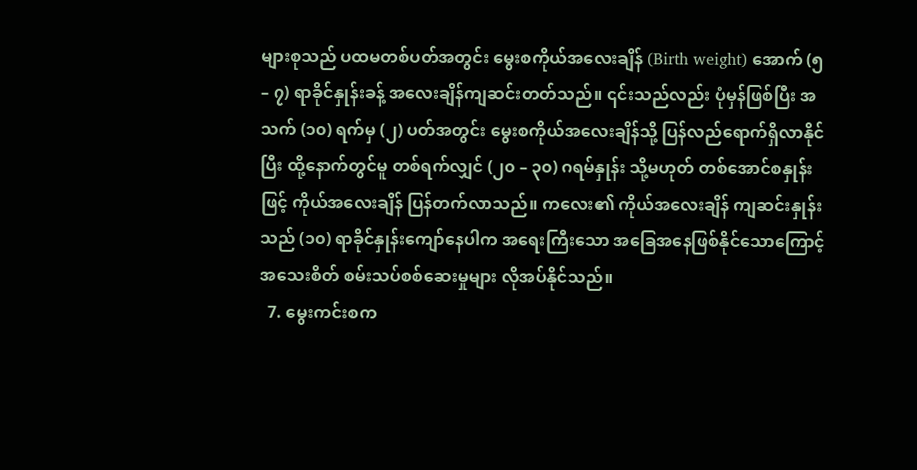များစုသည် ပထမတစ်ပတ်အတွင်း မွေးစကိုယ်အလေးချိန် (Birth weight) အောက် (၅ – ၇) ရာခိုင်နှုန်းခန့် အလေးချိန်ကျဆင်းတတ်သည်။ ၎င်းသည်လည်း ပုံမှန်ဖြစ်ပြီး အသက် (၁၀) ရက်မှ (၂) ပတ်အတွင်း မွေးစကိုယ်အလေးချိန်သို့ ပြန်လည်ရောက်ရှိလာနိုင်ပြီး ထို့နောက်တွင်မူ တစ်ရက်လျှင် (၂၀ – ၃၀) ဂရမ်နှုန်း သို့မဟုတ် တစ်အောင်စနှုန်းဖြင့် ကိုယ်အလေးချိန် ပြန်တက်လာသည်။ ကလေး၏ ကိုယ်အလေးချိန် ကျဆင်းနှုန်းသည် (၁၀) ရာခိုင်နှုန်းကျော်နေပါက အရေးကြီးသော အခြေအနေဖြစ်နိုင်သောကြောင့် အသေးစိတ် စမ်းသပ်စစ်ဆေးမှုများ လိုအပ်နိုင်သည်။
  7. မွေးကင်းစက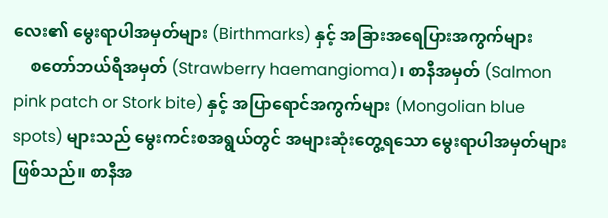လေး၏ မွေးရာပါအမှတ်များ (Birthmarks) နှင့် အခြားအရေပြားအကွက်များ
    စတော်ဘယ်ရီအမှတ် (Strawberry haemangioma)၊ စာနီအမှတ် (Salmon pink patch or Stork bite) နှင့် အပြာရောင်အကွက်များ (Mongolian blue spots) များသည် မွေးကင်းစအရွယ်တွင် အများဆုံးတွေ့ရသော မွေးရာပါအမှတ်များဖြစ်သည်။ စာနီအ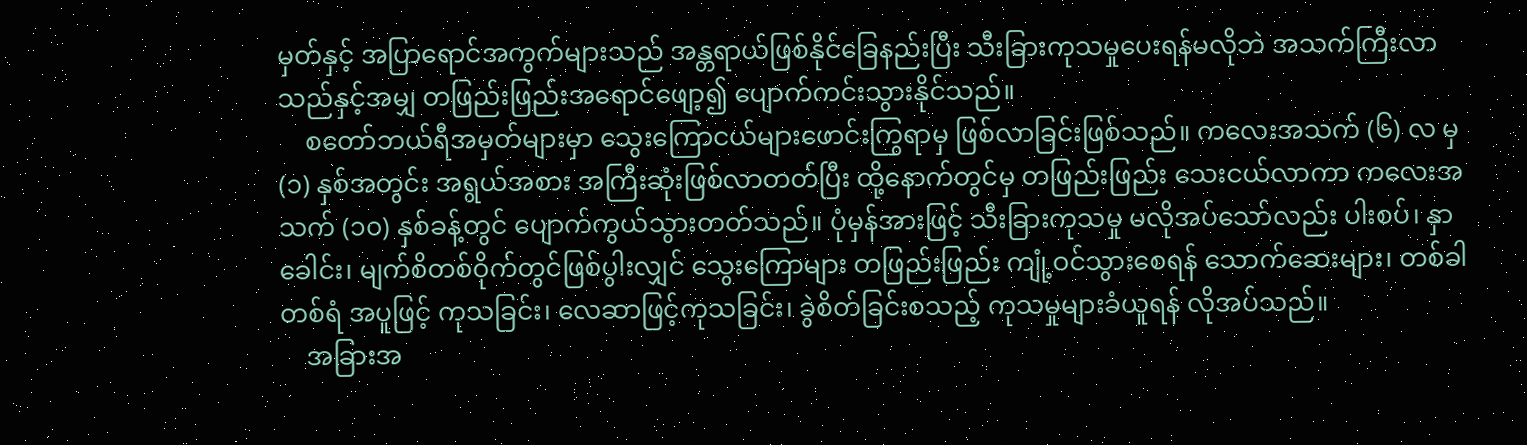မှတ်နှင့် အပြာရောင်အကွက်များသည် အန္တရာယ်ဖြစ်နိုင်ခြေနည်းပြီး သီးခြားကုသမှုပေးရန်မလိုဘဲ အသက်ကြီးလာသည်နှင့်အမျှ တဖြည်းဖြည်းအရောင်ဖျော့၍ ပျောက်ကင်းသွားနိုင်သည်။
    စတော်ဘယ်ရီအမှတ်များမှာ သွေးကြောငယ်များဖောင်းကြွရာမှ ဖြစ်လာခြင်းဖြစ်သည်။ ကလေးအသက် (၆) လ မှ (၁) နှစ်အတွင်း အရွယ်အစား အကြီးဆုံးဖြစ်လာတတ်ပြီး ထို့နောက်တွင်မှ တဖြည်းဖြည်း သေးငယ်လာကာ ကလေးအသက် (၁၀) နှစ်ခန့်တွင် ပျောက်ကွယ်သွားတတ်သည်။ ပုံမှန်အားဖြင့် သီးခြားကုသမှု မလိုအပ်သော်လည်း ပါးစပ်၊ နှာခေါင်း၊ မျက်စိတစ်ဝိုက်တွင်ဖြစ်ပွါးလျှင် သွေးကြောများ တဖြည်းဖြည်း ကျုံ့ဝင်သွားစေရန် သောက်ဆေးများ၊ တစ်ခါတစ်ရံ အပူဖြင့် ကုသခြင်း၊ လေဆာဖြင့်ကုသခြင်း၊ ခွဲစိတ်ခြင်းစသည့် ကုသမှုများခံယူရန် လိုအပ်သည်။
    အခြားအ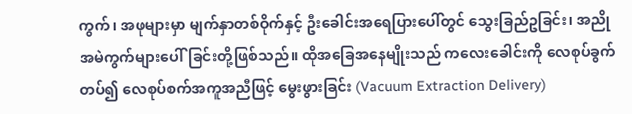ကွက်၊ အဖုများမှာ မျက်နှာတစ်ဝိုက်နှင့် ဦးခေါင်းအရေပြားပေါ်တွင် သွေးခြည်ဥခြင်း၊ အညိုအမဲကွက်များပေါ်ခြင်းတို့ဖြစ်သည်။ ထိုအခြေအနေမျိုးသည် ကလေးခေါင်းကို လေစုပ်ခွက်တပ်၍ လေစုပ်စက်အကူအညီဖြင့် မွေးဖွားခြင်း (Vacuum Extraction Delivery)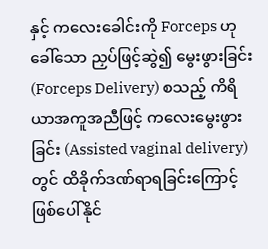နှင့် ကလေးခေါင်းကို Forceps ဟုခေါ်သော ညှပ်ဖြင့်ဆွဲ၍ မွေးဖွားခြင်း (Forceps Delivery) စသည့် ကိရိယာအကူအညီဖြင့် ကလေးမွေးဖွားခြင်း (Assisted vaginal delivery) တွင် ထိခိုက်ဒဏ်ရာရခြင်းကြောင့် ဖြစ်ပေါ်နိုင်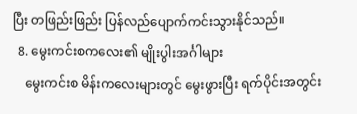ပြီး တဖြည်းဖြည်း ပြန်လည်ပျောက်ကင်းသွားနိုင်သည်။
  8. မွေးကင်းစကလေး၏ မျိုးပွါးအင်္ဂါများ
    မွေးကင်းစ မိန်းကလေးများတွင် မွေးဖွားပြီး ရက်ပိုင်းအတွင်း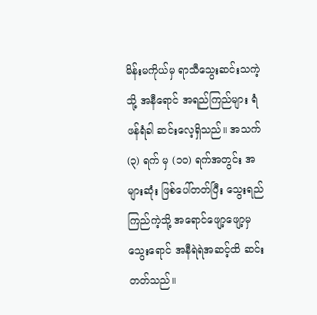မိန်းမကိုယ်မှ ရာသီသွေးဆင်းသကဲ့သို့ အနီ‌ရောင် အရည်ကြည်များ ရံဖန်ရံခါ ဆင်းလေ့ရှိသည်။ အသက် (၃) ရက် မှ (၁၀) ရက်အတွင်း အများဆုံး ဖြစ်ပေါ်တတ်ပြီး သွေးရည်ကြည်ကဲ့သို့ အ‌ရောင်ဖျော့ဖျော့မှ သွေးရောင် အနီရဲရဲအဆင့်ထိ ဆင်းတတ်သည်။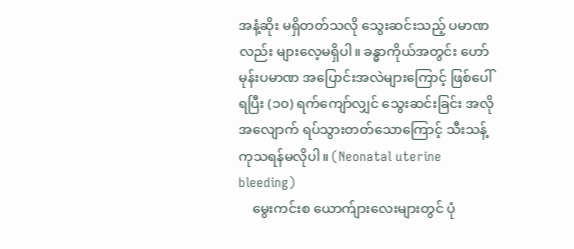အနံ့ဆိုး မရှိတတ်သလို သွေးဆင်းသည့် ပမာဏလည်း များလေ့မရှိပါ။ ခန္ဓာကိုယ်အတွင်း ဟော်မုန်းပမာဏ အပြောင်းအလဲများကြောင့် ဖြစ်ပေါ်ရပြီး (၁၀) ရက်ကျော်လျှင် သွေးဆင်းခြင်း အလိုအလျောက် ရပ်သွားတတ်သောကြောင့် သီးသန့်ကုသရန်မလိုပါ။ (Neonatal uterine bleeding)
    မွေးကင်းစ ယောက်ျားလေးများတွင် ပုံ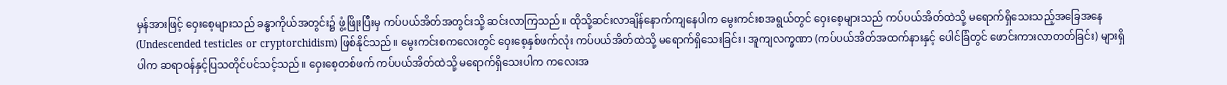မှန်အားဖြင့် ဝှေးစေ့များသည် ခန္ဓာကိုယ်အတွင်း၌ ဖွံ့ဖြိုးပြီးမှ ကပ်ပယ်အိတ်အတွင်းသို့ ဆင်းလာကြသည်။ ထိုသို့ဆင်းလာချိန်နောက်ကျနေပါက မွေးကင်းစအရွယ်တွင် ဝှေးစေ့များသည် ကပ်ပယ်အိတ်ထဲသို့ မရောက်ရှိသေးသည့်အခြေအနေ (Undescended testicles or cryptorchidism) ဖြစ်နိုင်သည်။ မွေးကင်းစကလေးတွင် ဝှေးစေ့နှစ်ဖက်လုံး ကပ်ပယ်အိတ်ထဲသို့ မရောက်ရှိသေးခြင်း၊ အူကျလက္ခဏာ (ကပ်ပယ်အိတ်အထက်နားနှင့် ပေါင်ခြံတွင် ဖောင်းကားလာတတ်ခြင်း) များရှိပါက ဆရာဝန်နှင့်ပြသတိုင်ပင်သင့်သည်။ ဝှေးစေ့တစ်ဖက် ကပ်ပယ်အိတ်ထဲသို့ မရောက်ရှိသေးပါက ကလေးအ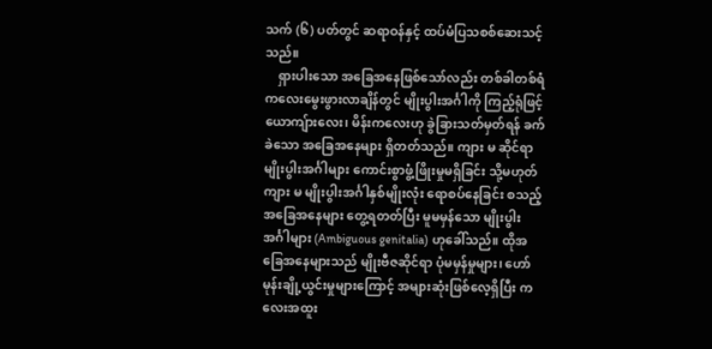သက် (၆) ပတ်တွင် ဆရာဝန်နှင့် ထပ်မံပြသစစ်ဆေးသင့်သည်။
    ရှားပါးသော အခြေအနေဖြစ်သော်လည်း တစ်ခါတစ်ရံ ကလေးမွေးဖွားလာချိန်တွင် မျိုးပွါးအင်္ဂါကို ကြည့်ရုံဖြင့် ယောကျ်ားလေး၊ မိန်းကလေးဟု ခွဲခြားသတ်မှတ်ရန် ခက်ခဲသော အခြေအနေများ ရှိတတ်သည်။ ကျား မ ဆိုင်ရာမျိုးပွါးအင်္ဂါများ ကောင်းစွာဖွံ့ဖြိုးမှုမရှိခြင်း သို့မဟုတ် ကျား မ မျိုးပွါးအင်္ဂါနှစ်မျိုးလုံး ရောစပ်နေခြင်း စသည့်အခြေအနေများ တွေ့ရတတ်ပြီး မူမမှန်သော မျိုးပွါးအင်္ဂါများ (Ambiguous genitalia) ဟုခေါ်သည်။ ထိုအခြေအနေများသည် မျိုးဗီဇဆိုင်ရာ ပုံမမှန်မှုများ၊ ‌ဟော်မုန်းချို့ယွင်းမှုများကြောင့် အများဆုံးဖြစ်လေ့ရှိပြီး ကလေးအထူး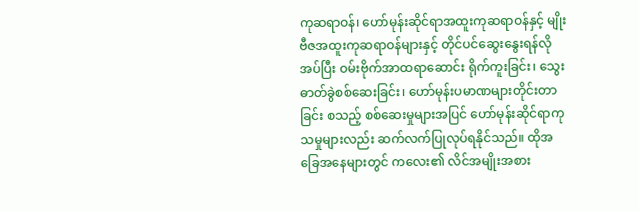ကုဆရာဝန်၊ ‌ဟော်မုန်းဆိုင်ရာအထူးကုဆရာဝန်နှင့် မျိုးဗီဇအထူးကုဆရာဝန်များနှင့် တိုင်ပင်ဆွေးနွေးရန်လိုအပ်ပြီး ဝမ်းဗိုက်အာထရာဆောင်း ရိုက်ကူးခြင်း၊ သွေးဓာတ်ခွဲစစ်ဆေးခြင်း၊ ဟော်မုန်းပမာဏများတိုင်းတာခြင်း စသည့် စစ်ဆေးမှုများအပြင် ဟော်မုန်းဆိုင်ရာကုသမှုများလည်း ဆက်လက်ပြုလုပ်ရနိုင်သည်။ ထိုအခြေအနေများတွင် ကလေး၏ လိင်အမျိုးအစား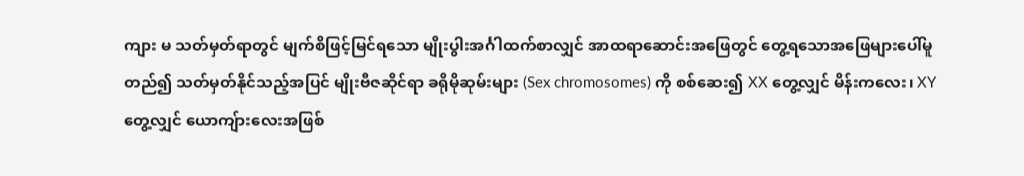ကျား မ သတ်မှတ်ရာတွင် မျက်စိဖြင့်မြင်ရသော မျိုးပွါးအင်္ဂါထက်စာလျှင် အာထရာဆောင်းအဖြေတွင် တွေ့ရသောအဖြေများပေါ်မူတည်၍ သတ်မှတ်နိုင်သည့်အပြင် မျိုးဗီဇဆိုင်ရာ ခရိုမိုဆုမ်းများ (Sex chromosomes) ကို စစ်ဆေး၍ XX တွေ့လျှင် မိန်းကလေး၊ XY တွေ့လျှင် ယောကျ်ားလေးအဖြစ်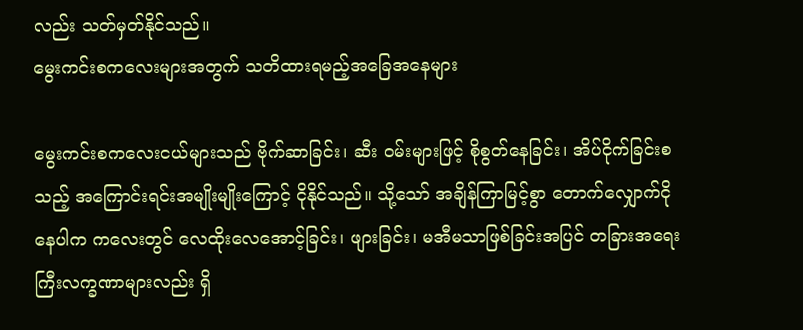လည်း သတ်မှတ်နိုင်သည်။
မွေးကင်းစကလေးများအတွက် သတိထားရမည့်အခြေအနေများ

မွေးကင်းစကလေးငယ်များသည် ဗိုက်ဆာခြင်း၊ ဆီး ဝမ်းများဖြင့် စိုစွတ်နေခြင်း၊ အိပ်ငိုက်ခြင်းစသည့် အကြောင်းရင်းအမျိုးမျိုးကြောင့် ငိုနိုင်သည်။ သို့သော် အချိန်ကြာမြင့်စွာ တောက်လျှောက်ငိုနေပါက ကလေးတွင် လေထိုးလေအောင့်ခြင်း၊ ဖျားခြင်း၊ မအီမသာဖြစ်ခြင်းအပြင် တခြားအရေးကြီးလက္ခဏာများလည်း ရှိ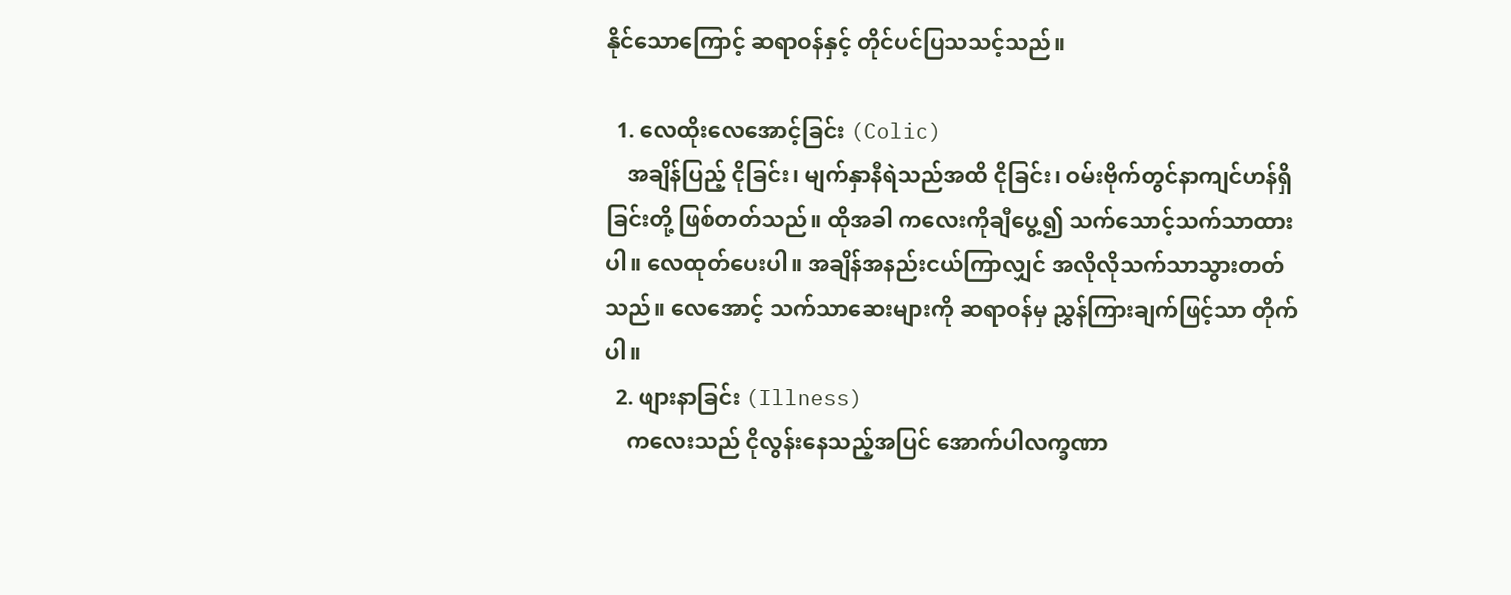နိုင်သောကြောင့် ဆရာဝန်နှင့် တိုင်ပင်ပြသသင့်သည်။

  1. လေထိုးလေအောင့်ခြင်း (Colic)
    အချိန်ပြည့် ငိုခြင်း၊ မျက်နှာနီရဲသည်အထိ ငိုခြင်း၊ ဝမ်းဗိုက်တွင်နာကျင်ဟန်ရှိခြင်းတို့ ဖြစ်တတ်သည်။ ထိုအခါ ကလေးကိုချီပွေ့၍ သက်သောင့်သက်သာထားပါ။ လေထုတ်ပေးပါ။ အချိန်အနည်းငယ်ကြာလျှင် အလိုလိုသက်သာသွားတတ်သည်။ လေအောင့် သက်သာဆေးများကို ဆရာဝန်မှ ညွှန်ကြားချက်ဖြင့်သာ တိုက်ပါ။
  2. ဖျားနာခြင်း (Illness)
    ကလေးသည် ငိုလွန်းနေသည့်အပြင် အောက်ပါလက္ခဏာ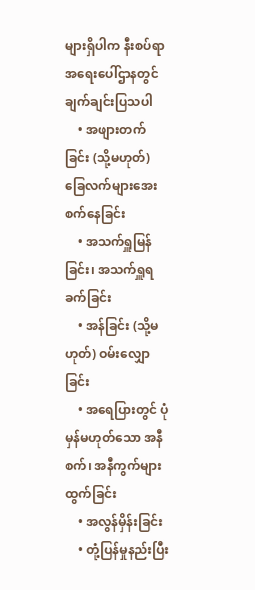များရှိပါက နီးစပ်ရာ အရေးပေါ်ဌာနတွင် ချက်ချင်းပြသပါ
    • အဖျားတက်ခြင်း (သို့မဟုတ်) ခြေလက်များအေးစက်နေခြင်း
    • အသက်ရှူမြန်ခြင်း၊ အသက်ရှူရခက်ခြင်း
    • အန်ခြင်း (သို့မဟုတ်) ဝမ်းလျှောခြင်း
    • အရေပြားတွင် ပုံမှန်မဟုတ်သော အနီစက်၊ အနီကွက်များထွက်ခြင်း
    • အလွန်မှိန်းခြင်း
    • တုံ့ပြန်မှုနည်းပြီး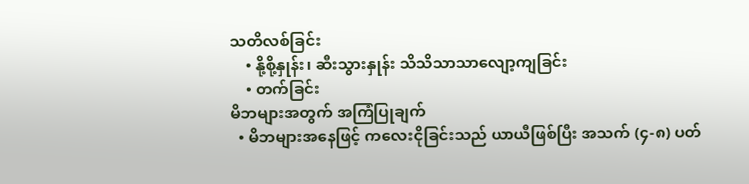သတိလစ်ခြင်း
    • နို့စို့နှုန်း၊ ဆီးသွားနှုန်း သိသိသာသာလျော့ကျခြင်း
    • တက်ခြင်း
မိဘများအတွက် အကြံပြုချက်
  • မိဘများအနေဖြင့် ကလေးငိုခြင်းသည် ယာယီဖြစ်ပြီး အသက် (၄-၈) ပတ်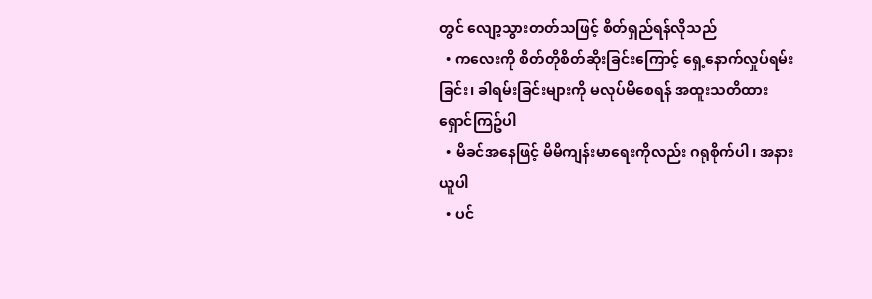တွင် လျော့သွားတတ်သဖြင့် စိတ်ရှည်ရန်လိုသည်
  • ကလေးကို စိတ်တိုစိတ်ဆိုးခြင်းကြောင့် ရှေ့နောက်လှုပ်ရမ်းခြင်း၊ ခါရမ်းခြင်းများကို မလုပ်မိစေရန် အထူးသတိထားရှောင်ကြဥ်ပါ ‌‌
  • မိခင်အနေဖြင့် မိမိကျန်းမာရေးကိုလည်း ဂရုစိုက်ပါ၊ အနားယူပါ
  • ပင်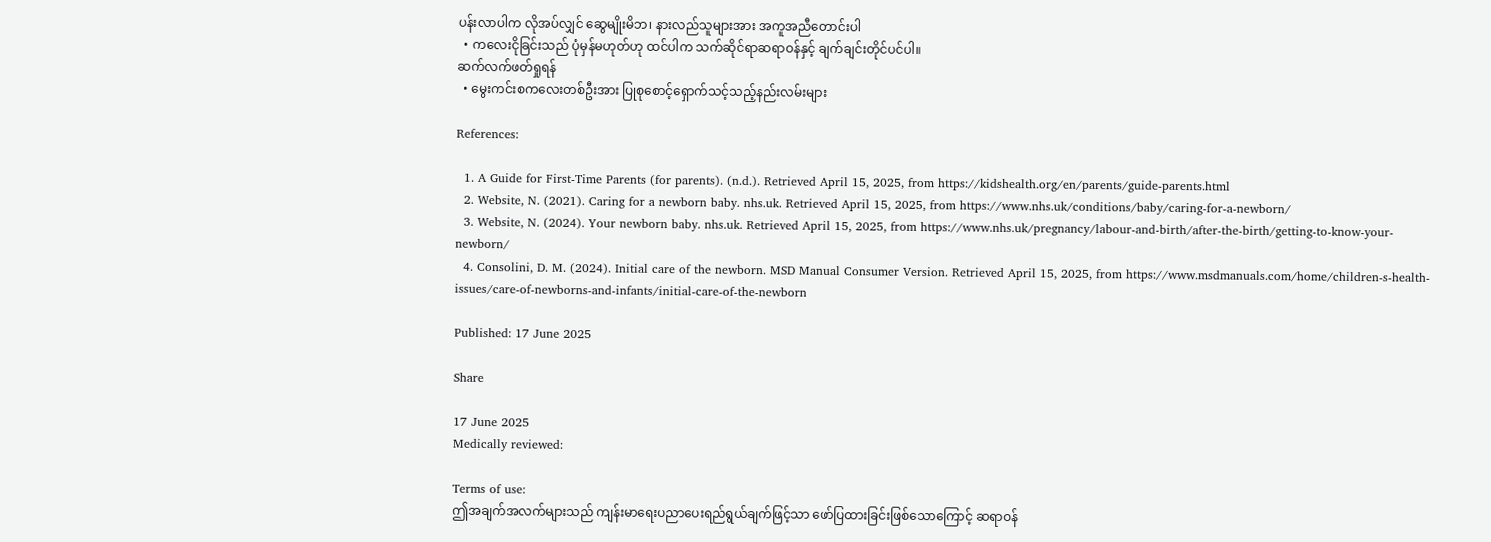ပန်းလာပါက လိုအပ်လျှင် ဆွေမျိုးမိဘ၊ နားလည်သူများအား အကူအညီတောင်းပါ
  • ကလေးငိုခြင်းသည် ပုံမှန်မဟုတ်ဟု ထင်ပါက သက်ဆိုင်ရာဆရာဝန်နှင့် ချက်ချင်းတိုင်ပင်ပါ။
ဆက်လက်ဖတ်ရှုရန်
  • မွေးကင်းစကလေးတစ်ဦးအား ပြုစုစောင့်ရှောက်သင့်သည့်နည်းလမ်းများ

References:

  1. A Guide for First-Time Parents (for parents). (n.d.). Retrieved April 15, 2025, from https://kidshealth.org/en/parents/guide-parents.html
  2. Website, N. (2021). Caring for a newborn baby. nhs.uk. Retrieved April 15, 2025, from https://www.nhs.uk/conditions/baby/caring-for-a-newborn/
  3. Website, N. (2024). Your newborn baby. nhs.uk. Retrieved April 15, 2025, from https://www.nhs.uk/pregnancy/labour-and-birth/after-the-birth/getting-to-know-your-newborn/
  4. Consolini, D. M. (2024). Initial care of the newborn. MSD Manual Consumer Version. Retrieved April 15, 2025, from https://www.msdmanuals.com/home/children-s-health-issues/care-of-newborns-and-infants/initial-care-of-the-newborn

Published: 17 June 2025

Share

17 June 2025
Medically reviewed:

Terms of use:
ဤအချက်အလက်များသည် ကျန်းမာရေးပညာပေးရည်ရွယ်ချက်ဖြင့်သာ ဖော်ပြထားခြင်းဖြစ်သောကြောင့် ဆရာဝန်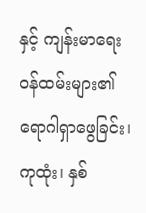နှင့် ကျန်းမာရေးဝန်ထမ်းများ၏ ရောဂါရှာဖွေခြင်း၊ ကုထုံး၊ နှစ်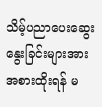သိမ့်ပညာပေးဆွေးနွေးခြင်းများအား အစားထိုးရန် မ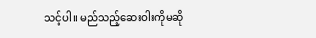သင့်ပါ။ မည်သည့်ဆေးဝါးကိုမဆို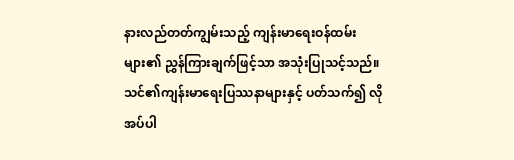နားလည်တတ်ကျွမ်းသည့် ကျန်းမာရေးဝန်ထမ်းများ၏ ညွှန်ကြားချက်ဖြင့်သာ အသုံးပြုသင့်သည်။
သင်၏ကျန်းမာရေးပြဿနာများနှင့် ပတ်သက်၍ လိုအပ်ပါ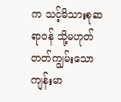က သင့်မိသားစုဆရာဝန် သို့မဟုတ် တတ်ကျွမ်းသော ကျန်းမာ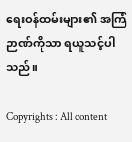ရေးဝန်ထမ်းများ၏ အကြံဉာဏ်ကိုသာ ရယူသင့်ပါသည်။

Copyrights : All content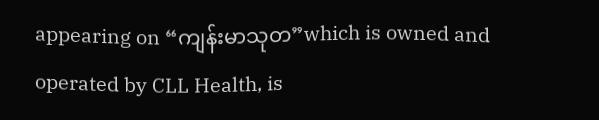appearing on “ကျန်းမာသုတ”which is owned and operated by CLL Health, is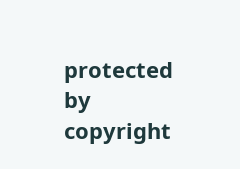protected by copyright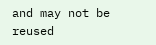and may not be reused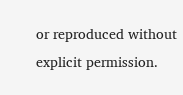or reproduced without explicit permission.